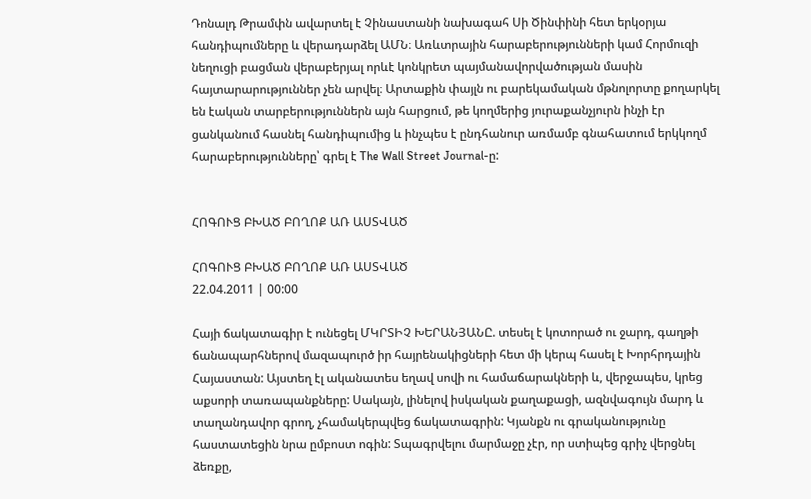Դոնալդ Թրամփն ավարտել է Չինաստանի նախագահ Սի Ծինփինի հետ երկօրյա հանդիպումները և վերադարձել ԱՄՆ։ Առևտրային հարաբերությունների կամ Հորմուզի նեղուցի բացման վերաբերյալ որևէ կոնկրետ պայմանավորվածության մասին հայտարարություններ չեն արվել։ Արտաքին փայլն ու բարեկամական մթնոլորտը քողարկել են էական տարբերություններն այն հարցում, թե կողմերից յուրաքանչյուրն ինչի էր ցանկանում հասնել հանդիպումից և ինչպես է ընդհանուր առմամբ գնահատում երկկողմ հարաբերությունները՝ գրել է The Wall Street Journal-ը:


ՀՈԳՈՒՑ ԲԽԱԾ ԲՈՂՈՔ ԱՌ ԱՍՏՎԱԾ

ՀՈԳՈՒՑ ԲԽԱԾ ԲՈՂՈՔ ԱՌ ԱՍՏՎԱԾ
22.04.2011 | 00:00

Հայի ճակատագիր է ունեցել ՄԿՐՏԻՉ ԽԵՐԱՆՅԱՆԸ. տեսել է կոտորած ու ջարդ, գաղթի ճանապարհներով մազապուրծ իր հայրենակիցների հետ մի կերպ հասել է Խորհրդային Հայաստան: Այստեղ էլ ականատես եղավ սովի ու համաճարակների և, վերջապես, կրեց աքսորի տառապանքները: Սակայն, լինելով իսկական քաղաքացի, ազնվագույն մարդ և տաղանդավոր գրող, չհամակերպվեց ճակատագրին: Կյանքն ու գրականությունը հաստատեցին նրա ըմբոստ ոգին: Տպագրվելու մարմաջը չէր, որ ստիպեց գրիչ վերցնել ձեռքը,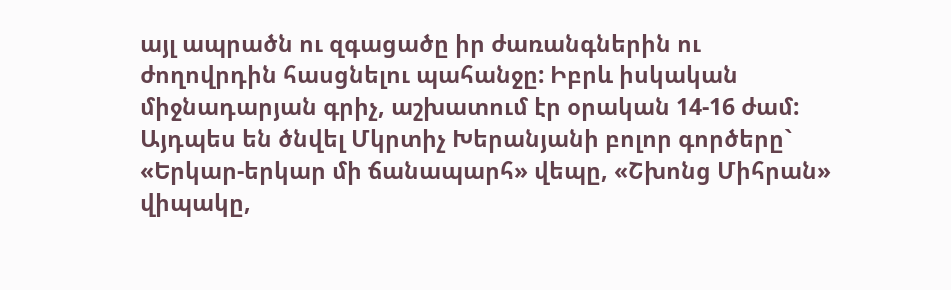այլ ապրածն ու զգացածը իր ժառանգներին ու ժողովրդին հասցնելու պահանջը: Իբրև իսկական միջնադարյան գրիչ, աշխատում էր օրական 14-16 ժամ: Այդպես են ծնվել Մկրտիչ Խերանյանի բոլոր գործերը` «Երկար-երկար մի ճանապարհ» վեպը, «Շխոնց Միհրան» վիպակը,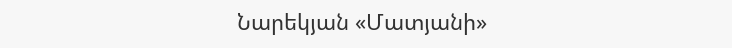Նարեկյան «Մատյանի»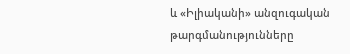և «Իլիականի» անզուգական թարգմանությունները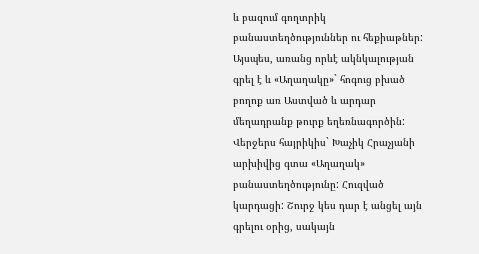և բազում գողտրիկ բանաստեղծություններ ու հեքիաթներ:
Այսպես, առանց որևէ ակնկալության գրել է և «Աղաղակը»` հոգուց բխած բողոք առ Աստված և արդար մեղադրանք թուրք եղեռնագործին: Վերջերս հայրիկիս` Խաչիկ Հրաչյանի արխիվից գտա «Աղաղակ» բանաստեղծությունը: Հուզված կարդացի: Շուրջ կես դար է անցել այն գրելու օրից, սակայն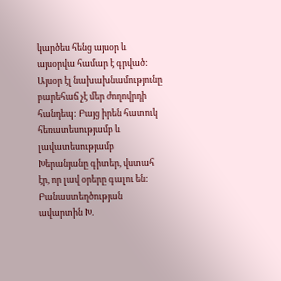կարծես հենց այսօր և այսօրվա համար է գրված: Այսօր էլ նախախնամությունը բարեհաճ չէ մեր ժողովրդի հանդեպ: Բայց իրեն հատուկ հեռատեսությամբ և լավատեսությամբ Խերանյանը գիտեր, վստահ էր, որ լավ օրերը գալու են: Բանաստեղծության ավարտին Խ.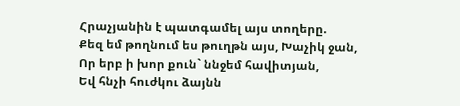Հրաչյանին է պատգամել այս տողերը.
Քեզ եմ թողնում ես թուղթն այս, Խաչիկ ջան,
Որ երբ ի խոր քուն` ննջեմ հավիտյան,
Եվ հնչի հուժկու ձայնն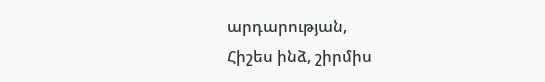արդարության,
Հիշես ինձ, շիրմիս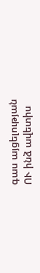գաս այցելության
ՈՒ ինձ ավետիս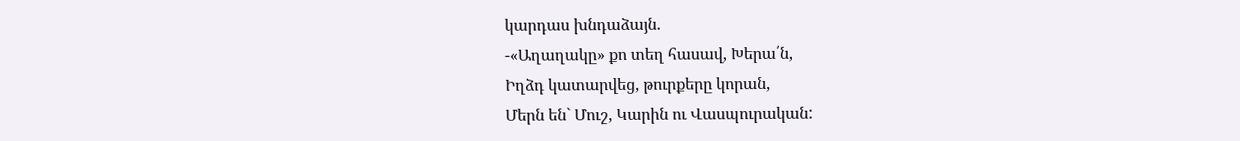կարդաս խնդաձայն.
-«Աղաղակը» քո տեղ հասավ, Խերա՛ն,
Իղձդ կատարվեց, թուրքերը կորան,
Մերն են` Մուշ, Կարին ու Վասպուրական: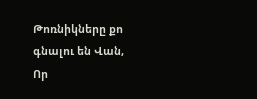Թոռնիկները քո գնալու են Վան,
Որ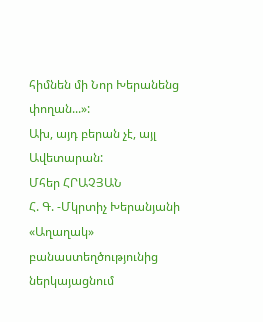հիմնեն մի Նոր Խերանենց փողան...»:
Ախ, այդ բերան չէ, այլ Ավետարան:
Մհեր ՀՐԱՉՅԱՆ
Հ. Գ. -Մկրտիչ Խերանյանի «Աղաղակ» բանաստեղծությունից ներկայացնում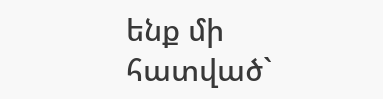ենք մի հատված`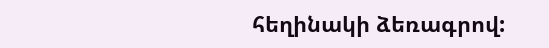հեղինակի ձեռագրով: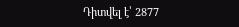Դիտվել է՝ 2877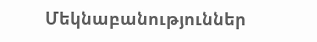Մեկնաբանություններ